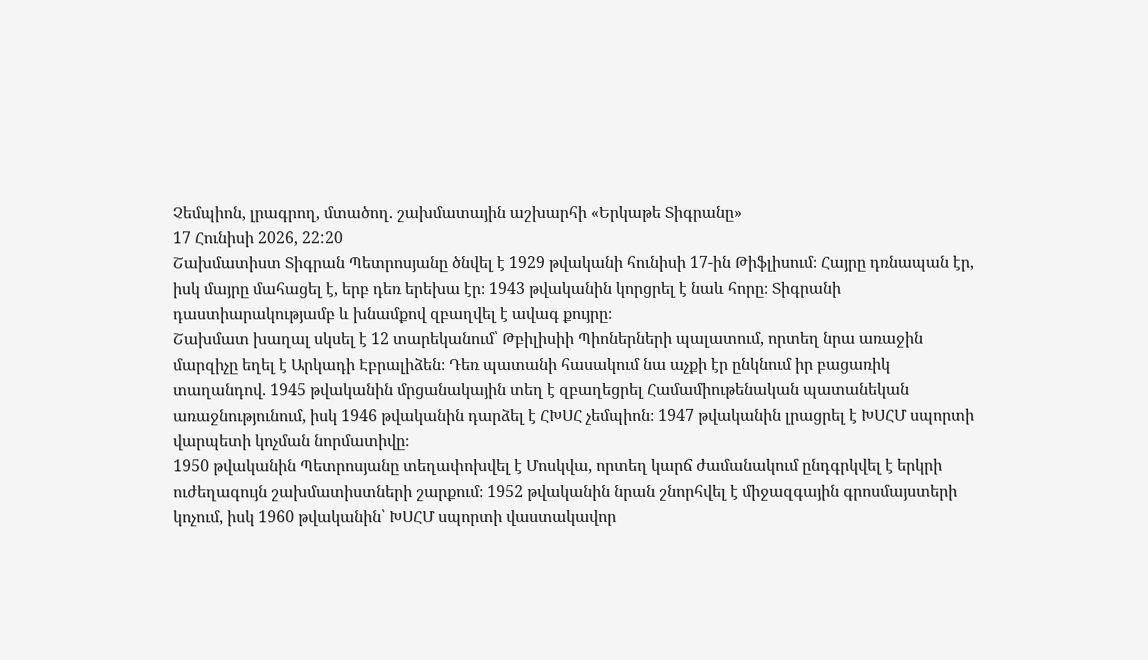Չեմպիոն, լրագրող, մտածող. շախմատային աշխարհի «Երկաթե Տիգրանը»
17 Հունիսի 2026, 22:20
Շախմատիստ Տիգրան Պետրոսյանը ծնվել է 1929 թվականի հունիսի 17-ին Թիֆլիսում։ Հայրը դռնապան էր, իսկ մայրը մահացել է, երբ դեռ երեխա էր։ 1943 թվականին կորցրել է նաև հորը։ Տիգրանի դաստիարակությամբ և խնամքով զբաղվել է ավագ քույրը։
Շախմատ խաղալ սկսել է 12 տարեկանում՝ Թբիլիսիի Պիոներների պալատում, որտեղ նրա առաջին մարզիչը եղել է Արկադի Էբրալիձեն։ Դեռ պատանի հասակում նա աչքի էր ընկնում իր բացառիկ տաղանդով. 1945 թվականին մրցանակային տեղ է զբաղեցրել Համամիութենական պատանեկան առաջնությունում, իսկ 1946 թվականին դարձել է ՀԽՍՀ չեմպիոն։ 1947 թվականին լրացրել է ԽՍՀՄ սպորտի վարպետի կոչման նորմատիվը։
1950 թվականին Պետրոսյանը տեղափոխվել է Մոսկվա, որտեղ կարճ ժամանակում ընդգրկվել է երկրի ուժեղագույն շախմատիստների շարքում։ 1952 թվականին նրան շնորհվել է միջազգային գրոսմայստերի կոչում, իսկ 1960 թվականին՝ ԽՍՀՄ սպորտի վաստակավոր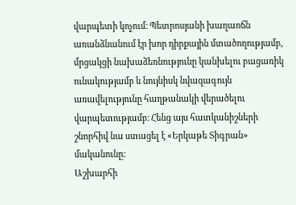վարպետի կոչում։ Պետրոսյանի խաղաոճն առանձնանում էր խոր դիրքային մտածողությամբ, մրցակցի նախաձեռնությունը կանխելու բացառիկ ունակությամբ և նույնիսկ նվազագույն առավելությունը հաղթանակի վերածելու վարպետությամբ։ Հենց այս հատկանիշների շնորհիվ նա ստացել է «Երկաթե Տիգրան» մականունը։
Աշխարհի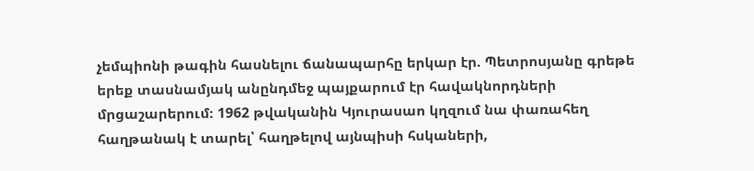չեմպիոնի թագին հասնելու ճանապարհը երկար էր. Պետրոսյանը գրեթե երեք տասնամյակ անընդմեջ պայքարում էր հավակնորդների մրցաշարերում։ 1962 թվականին Կյուրասաո կղզում նա փառահեղ հաղթանակ է տարել՝ հաղթելով այնպիսի հսկաների,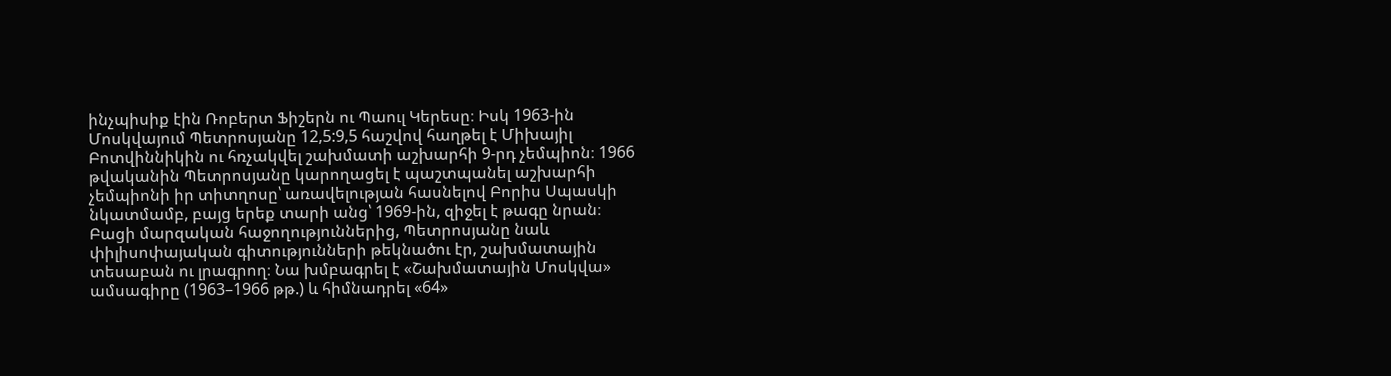ինչպիսիք էին Ռոբերտ Ֆիշերն ու Պաուլ Կերեսը։ Իսկ 1963-ին Մոսկվայում Պետրոսյանը 12,5:9,5 հաշվով հաղթել է Միխայիլ Բոտվիննիկին ու հռչակվել շախմատի աշխարհի 9-րդ չեմպիոն։ 1966 թվականին Պետրոսյանը կարողացել է պաշտպանել աշխարհի չեմպիոնի իր տիտղոսը՝ առավելության հասնելով Բորիս Սպասկի նկատմամբ, բայց երեք տարի անց՝ 1969-ին, զիջել է թագը նրան։
Բացի մարզական հաջողություններից, Պետրոսյանը նաև փիլիսոփայական գիտությունների թեկնածու էր, շախմատային տեսաբան ու լրագրող։ Նա խմբագրել է «Շախմատային Մոսկվա» ամսագիրը (1963–1966 թթ.) և հիմնադրել «64»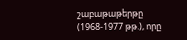շաբաթաթերթը (1968-1977 թթ.), որը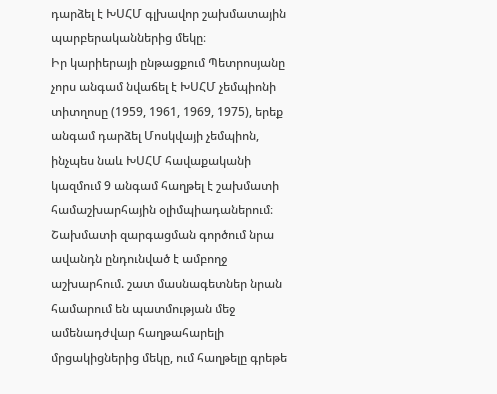դարձել է ԽՍՀՄ գլխավոր շախմատային պարբերականներից մեկը։
Իր կարիերայի ընթացքում Պետրոսյանը չորս անգամ նվաճել է ԽՍՀՄ չեմպիոնի տիտղոսը (1959, 1961, 1969, 1975), երեք անգամ դարձել Մոսկվայի չեմպիոն, ինչպես նաև ԽՍՀՄ հավաքականի կազմում 9 անգամ հաղթել է շախմատի համաշխարհային օլիմպիադաներում։ Շախմատի զարգացման գործում նրա ավանդն ընդունված է ամբողջ աշխարհում. շատ մասնագետներ նրան համարում են պատմության մեջ ամենադժվար հաղթահարելի մրցակիցներից մեկը, ում հաղթելը գրեթե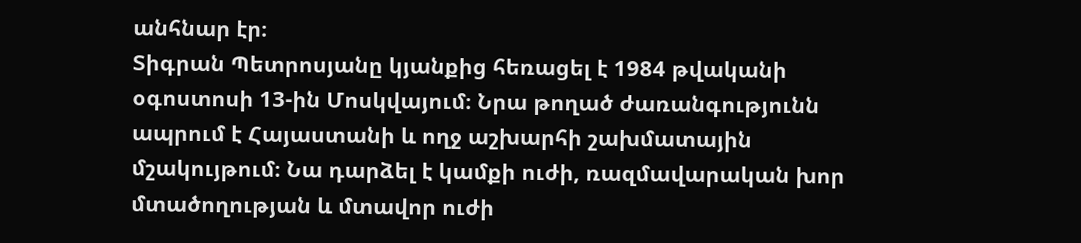անհնար էր։
Տիգրան Պետրոսյանը կյանքից հեռացել է 1984 թվականի օգոստոսի 13-ին Մոսկվայում։ Նրա թողած ժառանգությունն ապրում է Հայաստանի և ողջ աշխարհի շախմատային մշակույթում։ Նա դարձել է կամքի ուժի, ռազմավարական խոր մտածողության և մտավոր ուժի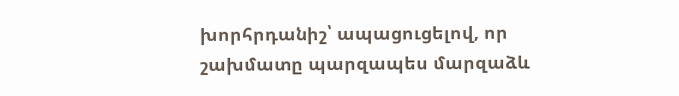խորհրդանիշ՝ ապացուցելով, որ շախմատը պարզապես մարզաձև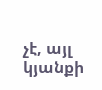չէ, այլ կյանքի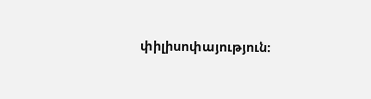փիլիսոփայություն։